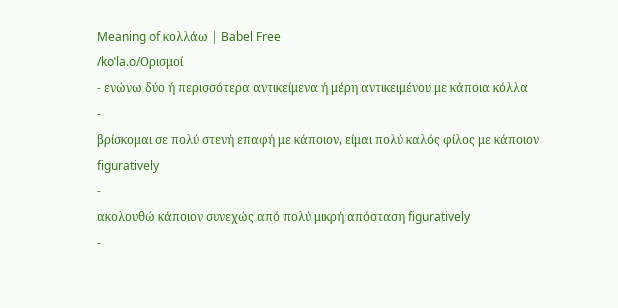Meaning of κολλάω | Babel Free
/koˈla.o/Ορισμοί
- ενώνω δύο ή περισσότερα αντικείμενα ή μέρη αντικειμένου με κάποια κόλλα
-
βρίσκομαι σε πολύ στενή επαφή με κάποιον, είμαι πολύ καλός φίλος με κάποιον figuratively
-
ακολουθώ κάποιον συνεχώς από πολύ μικρή απόσταση figuratively
-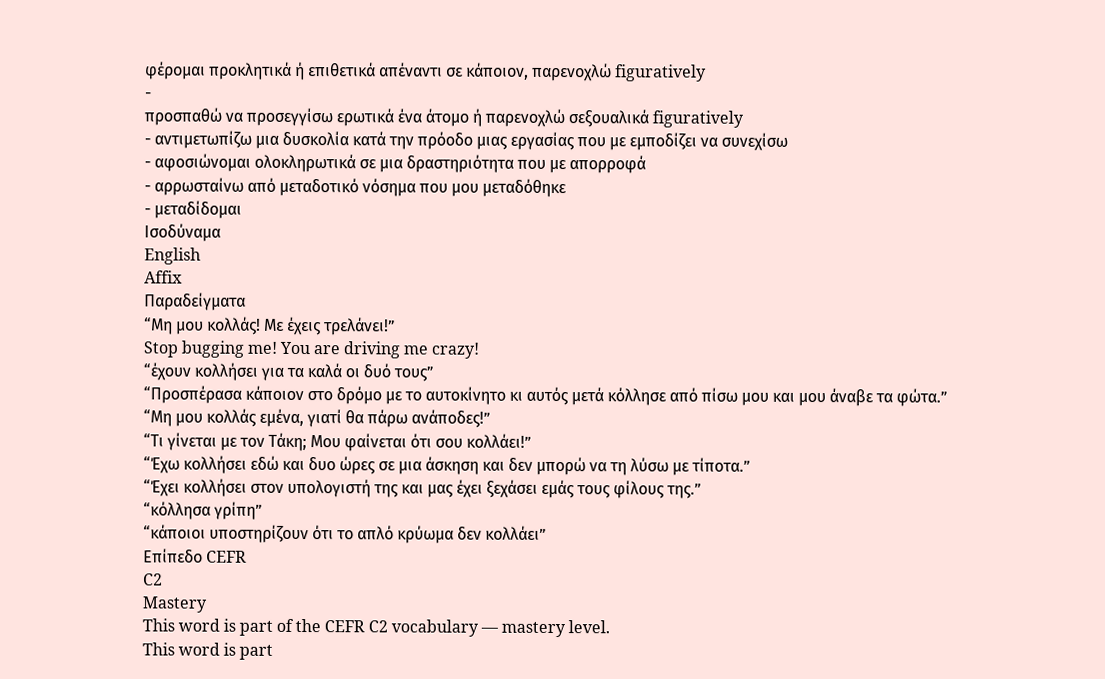φέρομαι προκλητικά ή επιθετικά απέναντι σε κάποιον, παρενοχλώ figuratively
-
προσπαθώ να προσεγγίσω ερωτικά ένα άτομο ή παρενοχλώ σεξουαλικά figuratively
- αντιμετωπίζω μια δυσκολία κατά την πρόοδο μιας εργασίας που με εμποδίζει να συνεχίσω
- αφοσιώνομαι ολοκληρωτικά σε μια δραστηριότητα που με απορροφά
- αρρωσταίνω από μεταδοτικό νόσημα που μου μεταδόθηκε
- μεταδίδομαι
Ισοδύναμα
English
Affix
Παραδείγματα
“Μη μου κολλάς! Με έχεις τρελάνει!”
Stop bugging me! You are driving me crazy!
“έχουν κολλήσει για τα καλά οι δυό τους”
“Προσπέρασα κάποιον στο δρόμο με το αυτοκίνητο κι αυτός μετά κόλλησε από πίσω μου και μου άναβε τα φώτα.”
“Μη μου κολλάς εμένα, γιατί θα πάρω ανάποδες!”
“Τι γίνεται με τον Τάκη; Μου φαίνεται ότι σου κολλάει!”
“Έχω κολλήσει εδώ και δυο ώρες σε μια άσκηση και δεν μπορώ να τη λύσω με τίποτα.”
“Έχει κολλήσει στον υπολογιστή της και μας έχει ξεχάσει εμάς τους φίλους της.”
“κόλλησα γρίπη”
“κάποιοι υποστηρίζουν ότι το απλό κρύωμα δεν κολλάει”
Επίπεδο CEFR
C2
Mastery
This word is part of the CEFR C2 vocabulary — mastery level.
This word is part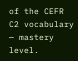of the CEFR C2 vocabulary — mastery level.